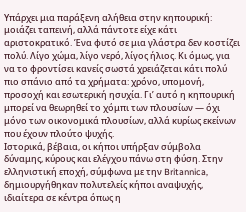Υπάρχει μια παράξενη αλήθεια στην κηπουρική: μοιάζει ταπεινή, αλλά πάντοτε είχε κάτι αριστοκρατικό. Ένα φυτό σε μια γλάστρα δεν κοστίζει πολύ. Λίγο χώμα, λίγο νερό, λίγος ήλιος. Κι όμως, για να το φροντίσει κανείς σωστά χρειάζεται κάτι πολύ πιο σπάνιο από τα χρήματα: χρόνο, υπομονή, προσοχή και εσωτερική ησυχία. Γι’ αυτό η κηπουρική μπορεί να θεωρηθεί το χόμπι των πλουσίων — όχι μόνο των οικονομικά πλουσίων, αλλά κυρίως εκείνων που έχουν πλούτο ψυχής.
Ιστορικά, βέβαια, οι κήποι υπήρξαν σύμβολα δύναμης, κύρους και ελέγχου πάνω στη φύση. Στην ελληνιστική εποχή, σύμφωνα με την Britannica, δημιουργήθηκαν πολυτελείς κήποι αναψυχής, ιδιαίτερα σε κέντρα όπως η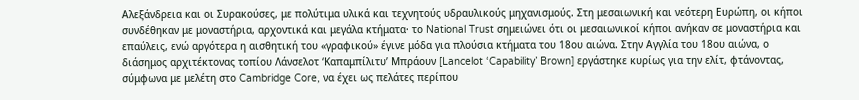Αλεξάνδρεια και οι Συρακούσες, με πολύτιμα υλικά και τεχνητούς υδραυλικούς μηχανισμούς. Στη μεσαιωνική και νεότερη Ευρώπη, οι κήποι συνδέθηκαν με μοναστήρια, αρχοντικά και μεγάλα κτήματα· το National Trust σημειώνει ότι οι μεσαιωνικοί κήποι ανήκαν σε μοναστήρια και επαύλεις, ενώ αργότερα η αισθητική του «γραφικού» έγινε μόδα για πλούσια κτήματα του 18ου αιώνα. Στην Αγγλία του 18ου αιώνα, ο διάσημος αρχιτέκτονας τοπίου Λάνσελοτ ‘Καπαμπίλιτυ’ Μπράουν [Lancelot ‘Capability’ Brown] εργάστηκε κυρίως για την ελίτ, φτάνοντας, σύμφωνα με μελέτη στο Cambridge Core, να έχει ως πελάτες περίπου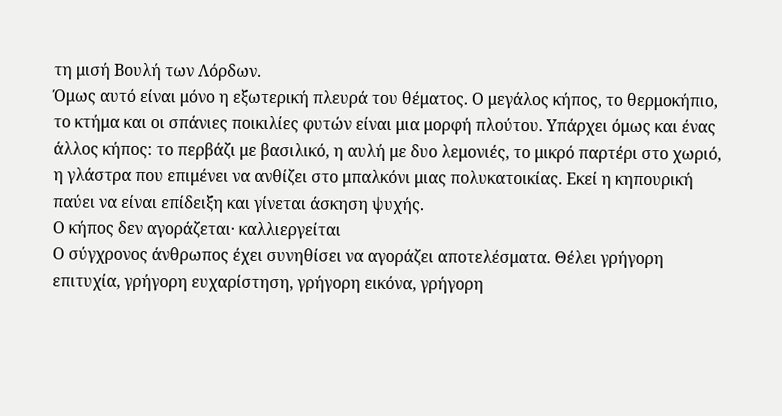τη μισή Βουλή των Λόρδων.
Όμως αυτό είναι μόνο η εξωτερική πλευρά του θέματος. Ο μεγάλος κήπος, το θερμοκήπιο, το κτήμα και οι σπάνιες ποικιλίες φυτών είναι μια μορφή πλούτου. Υπάρχει όμως και ένας άλλος κήπος: το περβάζι με βασιλικό, η αυλή με δυο λεμονιές, το μικρό παρτέρι στο χωριό, η γλάστρα που επιμένει να ανθίζει στο μπαλκόνι μιας πολυκατοικίας. Εκεί η κηπουρική παύει να είναι επίδειξη και γίνεται άσκηση ψυχής.
Ο κήπος δεν αγοράζεται· καλλιεργείται
Ο σύγχρονος άνθρωπος έχει συνηθίσει να αγοράζει αποτελέσματα. Θέλει γρήγορη επιτυχία, γρήγορη ευχαρίστηση, γρήγορη εικόνα, γρήγορη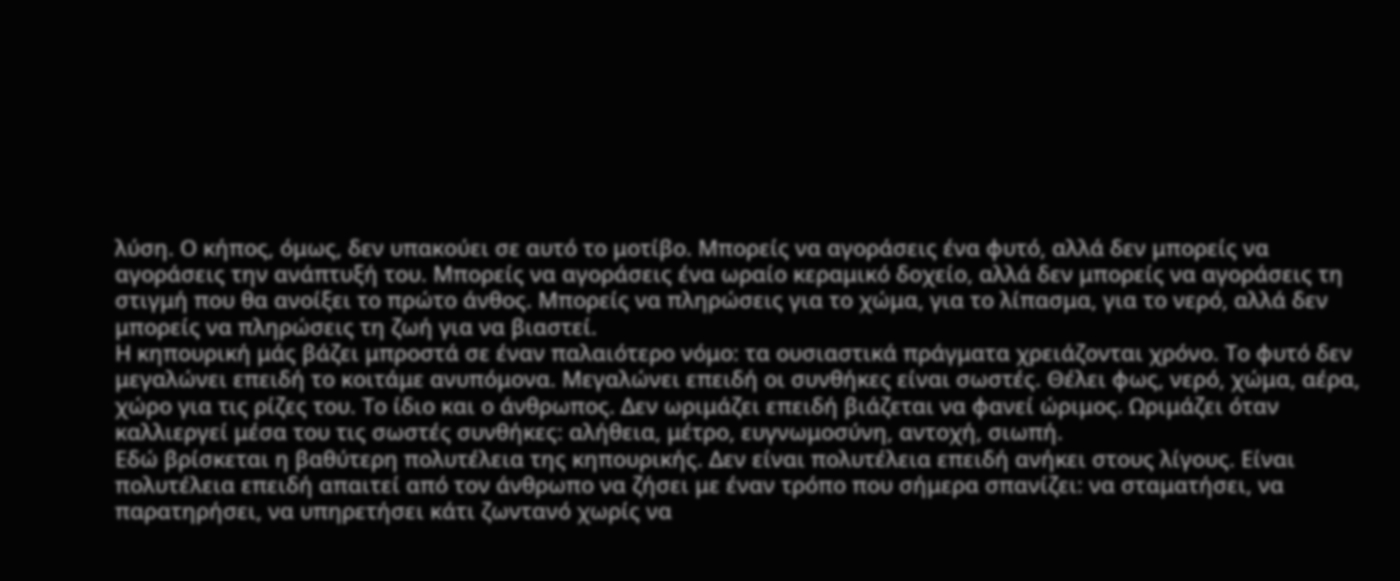λύση. Ο κήπος, όμως, δεν υπακούει σε αυτό το μοτίβο. Μπορείς να αγοράσεις ένα φυτό, αλλά δεν μπορείς να αγοράσεις την ανάπτυξή του. Μπορείς να αγοράσεις ένα ωραίο κεραμικό δοχείο, αλλά δεν μπορείς να αγοράσεις τη στιγμή που θα ανοίξει το πρώτο άνθος. Μπορείς να πληρώσεις για το χώμα, για το λίπασμα, για το νερό, αλλά δεν μπορείς να πληρώσεις τη ζωή για να βιαστεί.
Η κηπουρική μάς βάζει μπροστά σε έναν παλαιότερο νόμο: τα ουσιαστικά πράγματα χρειάζονται χρόνο. Το φυτό δεν μεγαλώνει επειδή το κοιτάμε ανυπόμονα. Μεγαλώνει επειδή οι συνθήκες είναι σωστές. Θέλει φως, νερό, χώμα, αέρα, χώρο για τις ρίζες του. Το ίδιο και ο άνθρωπος. Δεν ωριμάζει επειδή βιάζεται να φανεί ώριμος. Ωριμάζει όταν καλλιεργεί μέσα του τις σωστές συνθήκες: αλήθεια, μέτρο, ευγνωμοσύνη, αντοχή, σιωπή.
Εδώ βρίσκεται η βαθύτερη πολυτέλεια της κηπουρικής. Δεν είναι πολυτέλεια επειδή ανήκει στους λίγους. Είναι πολυτέλεια επειδή απαιτεί από τον άνθρωπο να ζήσει με έναν τρόπο που σήμερα σπανίζει: να σταματήσει, να παρατηρήσει, να υπηρετήσει κάτι ζωντανό χωρίς να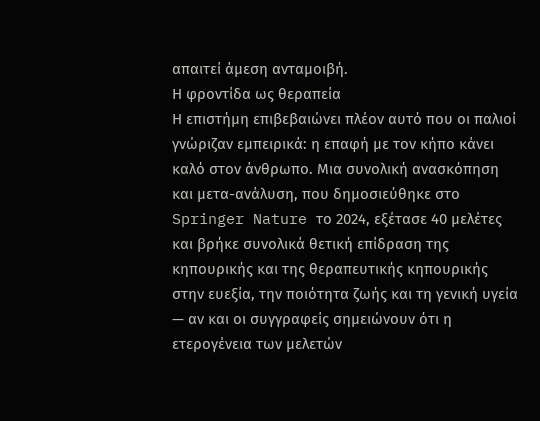απαιτεί άμεση ανταμοιβή.
Η φροντίδα ως θεραπεία
Η επιστήμη επιβεβαιώνει πλέον αυτό που οι παλιοί γνώριζαν εμπειρικά: η επαφή με τον κήπο κάνει καλό στον άνθρωπο. Μια συνολική ανασκόπηση και μετα-ανάλυση, που δημοσιεύθηκε στο Springer Nature το 2024, εξέτασε 40 μελέτες και βρήκε συνολικά θετική επίδραση της κηπουρικής και της θεραπευτικής κηπουρικής στην ευεξία, την ποιότητα ζωής και τη γενική υγεία — αν και οι συγγραφείς σημειώνουν ότι η ετερογένεια των μελετών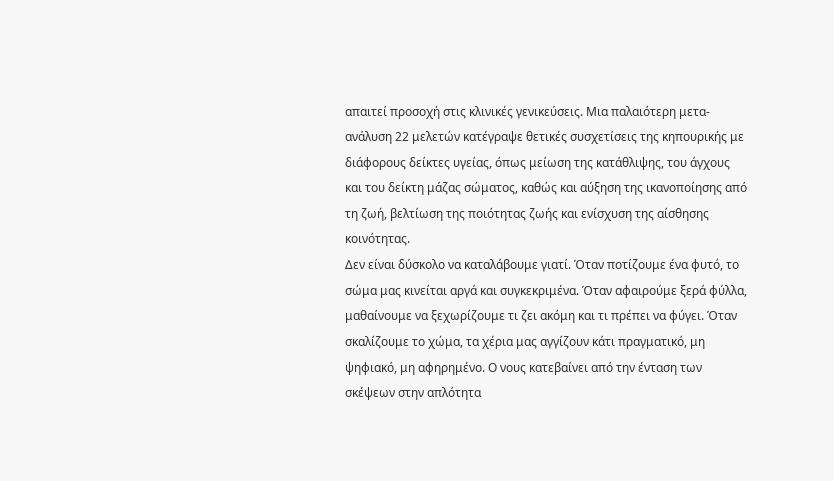απαιτεί προσοχή στις κλινικές γενικεύσεις. Μια παλαιότερη μετα-ανάλυση 22 μελετών κατέγραψε θετικές συσχετίσεις της κηπουρικής με διάφορους δείκτες υγείας, όπως μείωση της κατάθλιψης, του άγχους και του δείκτη μάζας σώματος, καθώς και αύξηση της ικανοποίησης από τη ζωή, βελτίωση της ποιότητας ζωής και ενίσχυση της αίσθησης κοινότητας.
Δεν είναι δύσκολο να καταλάβουμε γιατί. Όταν ποτίζουμε ένα φυτό, το σώμα μας κινείται αργά και συγκεκριμένα. Όταν αφαιρούμε ξερά φύλλα, μαθαίνουμε να ξεχωρίζουμε τι ζει ακόμη και τι πρέπει να φύγει. Όταν σκαλίζουμε το χώμα, τα χέρια μας αγγίζουν κάτι πραγματικό, μη ψηφιακό, μη αφηρημένο. Ο νους κατεβαίνει από την ένταση των σκέψεων στην απλότητα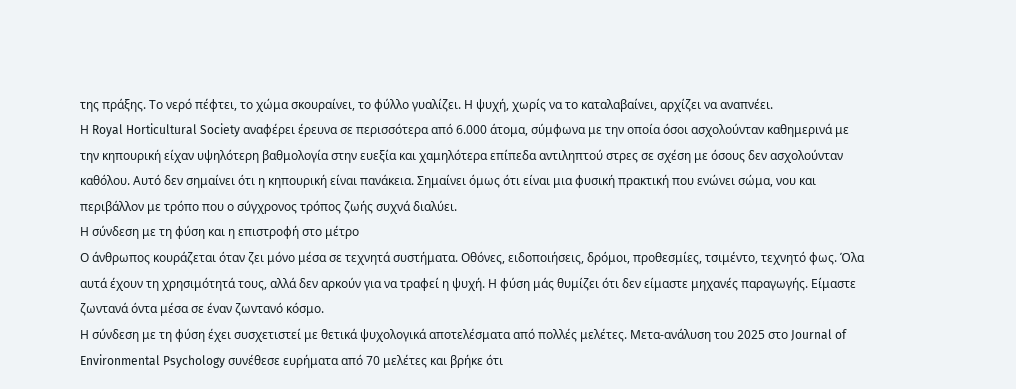της πράξης. Το νερό πέφτει, το χώμα σκουραίνει, το φύλλο γυαλίζει. Η ψυχή, χωρίς να το καταλαβαίνει, αρχίζει να αναπνέει.
Η Royal Horticultural Society αναφέρει έρευνα σε περισσότερα από 6.000 άτομα, σύμφωνα με την οποία όσοι ασχολούνταν καθημερινά με την κηπουρική είχαν υψηλότερη βαθμολογία στην ευεξία και χαμηλότερα επίπεδα αντιληπτού στρες σε σχέση με όσους δεν ασχολούνταν καθόλου. Αυτό δεν σημαίνει ότι η κηπουρική είναι πανάκεια. Σημαίνει όμως ότι είναι μια φυσική πρακτική που ενώνει σώμα, νου και περιβάλλον με τρόπο που ο σύγχρονος τρόπος ζωής συχνά διαλύει.
Η σύνδεση με τη φύση και η επιστροφή στο μέτρο
Ο άνθρωπος κουράζεται όταν ζει μόνο μέσα σε τεχνητά συστήματα. Οθόνες, ειδοποιήσεις, δρόμοι, προθεσμίες, τσιμέντο, τεχνητό φως. Όλα αυτά έχουν τη χρησιμότητά τους, αλλά δεν αρκούν για να τραφεί η ψυχή. Η φύση μάς θυμίζει ότι δεν είμαστε μηχανές παραγωγής. Είμαστε ζωντανά όντα μέσα σε έναν ζωντανό κόσμο.
Η σύνδεση με τη φύση έχει συσχετιστεί με θετικά ψυχολογικά αποτελέσματα από πολλές μελέτες. Μετα-ανάλυση του 2025 στο Journal of Environmental Psychology συνέθεσε ευρήματα από 70 μελέτες και βρήκε ότι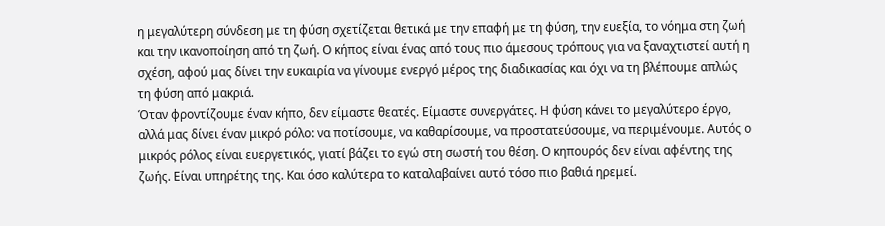η μεγαλύτερη σύνδεση με τη φύση σχετίζεται θετικά με την επαφή με τη φύση, την ευεξία, το νόημα στη ζωή και την ικανοποίηση από τη ζωή. Ο κήπος είναι ένας από τους πιο άμεσους τρόπους για να ξαναχτιστεί αυτή η σχέση, αφού μας δίνει την ευκαιρία να γίνουμε ενεργό μέρος της διαδικασίας και όχι να τη βλέπουμε απλώς τη φύση από μακριά.
Όταν φροντίζουμε έναν κήπο, δεν είμαστε θεατές. Είμαστε συνεργάτες. Η φύση κάνει το μεγαλύτερο έργο, αλλά μας δίνει έναν μικρό ρόλο: να ποτίσουμε, να καθαρίσουμε, να προστατεύσουμε, να περιμένουμε. Αυτός ο μικρός ρόλος είναι ευεργετικός, γιατί βάζει το εγώ στη σωστή του θέση. Ο κηπουρός δεν είναι αφέντης της ζωής. Είναι υπηρέτης της. Και όσο καλύτερα το καταλαβαίνει αυτό τόσο πιο βαθιά ηρεμεί.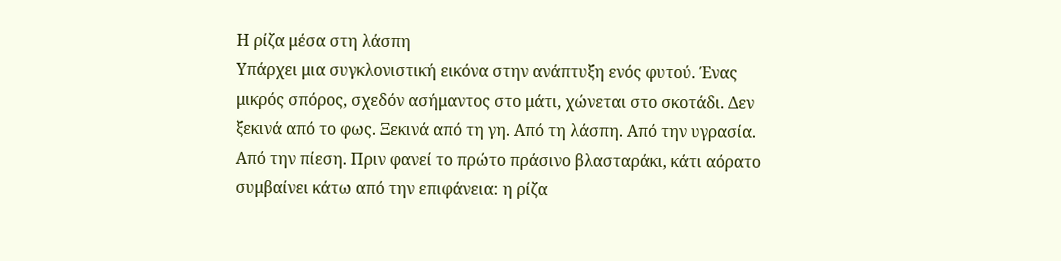Η ρίζα μέσα στη λάσπη
Υπάρχει μια συγκλονιστική εικόνα στην ανάπτυξη ενός φυτού. Ένας μικρός σπόρος, σχεδόν ασήμαντος στο μάτι, χώνεται στο σκοτάδι. Δεν ξεκινά από το φως. Ξεκινά από τη γη. Από τη λάσπη. Από την υγρασία. Από την πίεση. Πριν φανεί το πρώτο πράσινο βλασταράκι, κάτι αόρατο συμβαίνει κάτω από την επιφάνεια: η ρίζα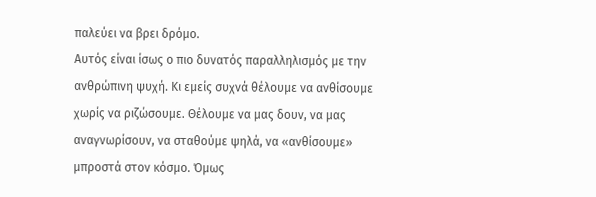παλεύει να βρει δρόμο.
Αυτός είναι ίσως ο πιο δυνατός παραλληλισμός με την ανθρώπινη ψυχή. Κι εμείς συχνά θέλουμε να ανθίσουμε χωρίς να ριζώσουμε. Θέλουμε να μας δουν, να μας αναγνωρίσουν, να σταθούμε ψηλά, να «ανθίσουμε» μπροστά στον κόσμο. Όμως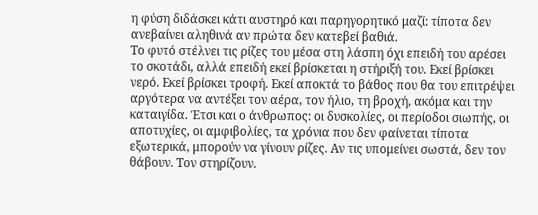η φύση διδάσκει κάτι αυστηρό και παρηγορητικό μαζί: τίποτα δεν ανεβαίνει αληθινά αν πρώτα δεν κατεβεί βαθιά.
Το φυτό στέλνει τις ρίζες του μέσα στη λάσπη όχι επειδή του αρέσει το σκοτάδι, αλλά επειδή εκεί βρίσκεται η στήριξή του. Εκεί βρίσκει νερό. Εκεί βρίσκει τροφή. Εκεί αποκτά το βάθος που θα του επιτρέψει αργότερα να αντέξει τον αέρα, τον ήλιο, τη βροχή, ακόμα και την καταιγίδα. Έτσι και ο άνθρωπος: οι δυσκολίες, οι περίοδοι σιωπής, οι αποτυχίες, οι αμφιβολίες, τα χρόνια που δεν φαίνεται τίποτα εξωτερικά, μπορούν να γίνουν ρίζες. Αν τις υπομείνει σωστά, δεν τον θάβουν. Τον στηρίζουν.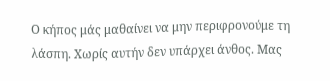Ο κήπος μάς μαθαίνει να μην περιφρονούμε τη λάσπη. Χωρίς αυτήν δεν υπάρχει άνθος. Μας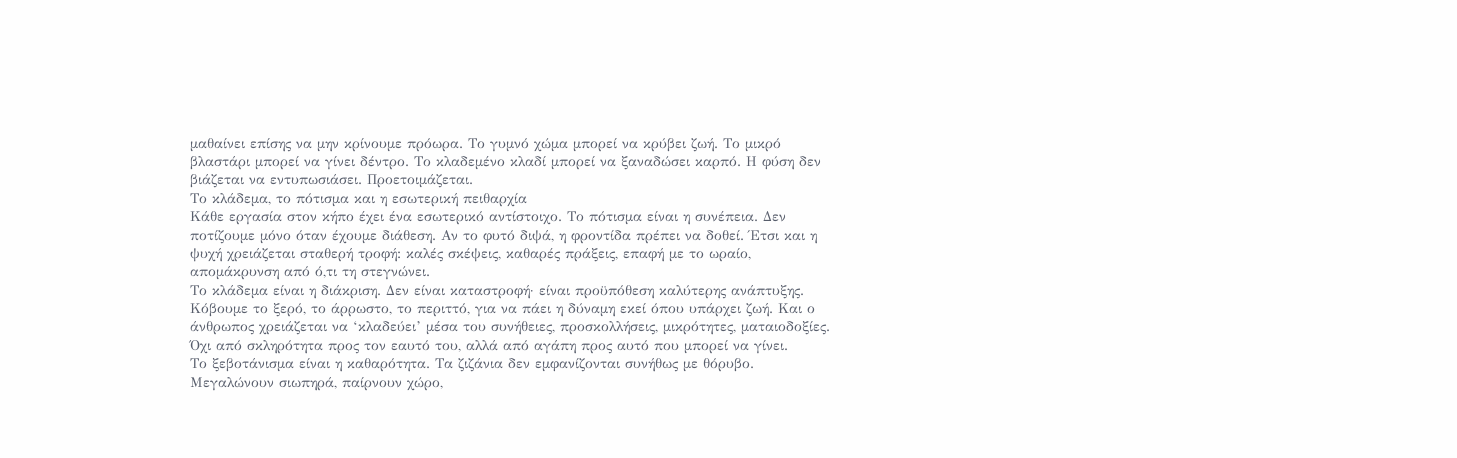μαθαίνει επίσης να μην κρίνουμε πρόωρα. Το γυμνό χώμα μπορεί να κρύβει ζωή. Το μικρό βλαστάρι μπορεί να γίνει δέντρο. Το κλαδεμένο κλαδί μπορεί να ξαναδώσει καρπό. Η φύση δεν βιάζεται να εντυπωσιάσει. Προετοιμάζεται.
Το κλάδεμα, το πότισμα και η εσωτερική πειθαρχία
Κάθε εργασία στον κήπο έχει ένα εσωτερικό αντίστοιχο. Το πότισμα είναι η συνέπεια. Δεν ποτίζουμε μόνο όταν έχουμε διάθεση. Αν το φυτό διψά, η φροντίδα πρέπει να δοθεί. Έτσι και η ψυχή χρειάζεται σταθερή τροφή: καλές σκέψεις, καθαρές πράξεις, επαφή με το ωραίο, απομάκρυνση από ό,τι τη στεγνώνει.
Το κλάδεμα είναι η διάκριση. Δεν είναι καταστροφή· είναι προϋπόθεση καλύτερης ανάπτυξης. Κόβουμε το ξερό, το άρρωστο, το περιττό, για να πάει η δύναμη εκεί όπου υπάρχει ζωή. Και ο άνθρωπος χρειάζεται να ‘κλαδεύει’ μέσα του συνήθειες, προσκολλήσεις, μικρότητες, ματαιοδοξίες. Όχι από σκληρότητα προς τον εαυτό του, αλλά από αγάπη προς αυτό που μπορεί να γίνει.
Το ξεβοτάνισμα είναι η καθαρότητα. Τα ζιζάνια δεν εμφανίζονται συνήθως με θόρυβο. Μεγαλώνουν σιωπηρά, παίρνουν χώρο,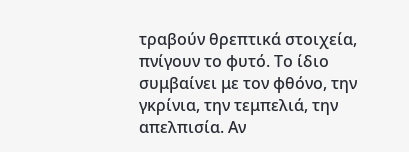τραβούν θρεπτικά στοιχεία, πνίγουν το φυτό. Το ίδιο συμβαίνει με τον φθόνο, την γκρίνια, την τεμπελιά, την απελπισία. Αν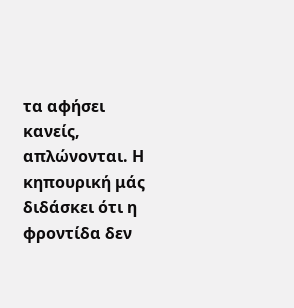τα αφήσει κανείς, απλώνονται. Η κηπουρική μάς διδάσκει ότι η φροντίδα δεν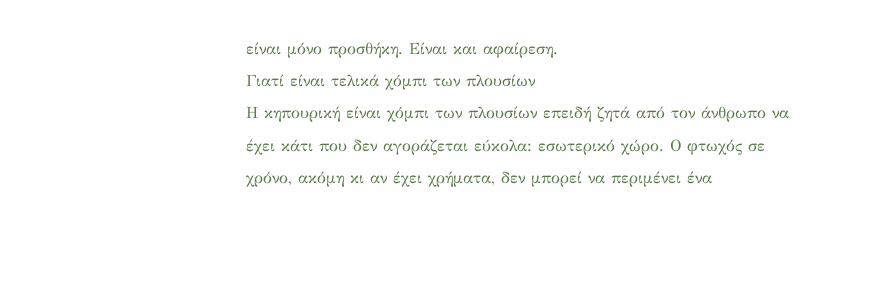είναι μόνο προσθήκη. Είναι και αφαίρεση.
Γιατί είναι τελικά χόμπι των πλουσίων
Η κηπουρική είναι χόμπι των πλουσίων επειδή ζητά από τον άνθρωπο να έχει κάτι που δεν αγοράζεται εύκολα: εσωτερικό χώρο. Ο φτωχός σε χρόνο, ακόμη κι αν έχει χρήματα, δεν μπορεί να περιμένει ένα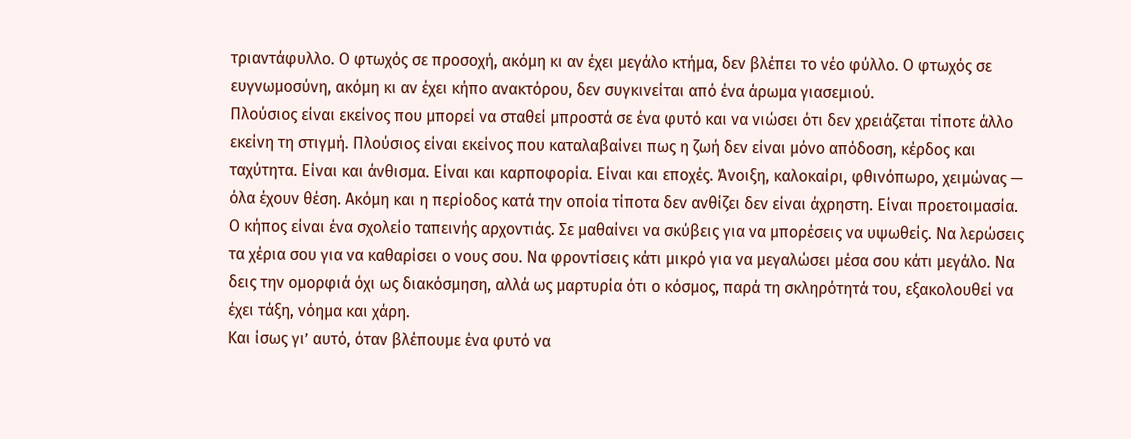τριαντάφυλλο. Ο φτωχός σε προσοχή, ακόμη κι αν έχει μεγάλο κτήμα, δεν βλέπει το νέο φύλλο. Ο φτωχός σε ευγνωμοσύνη, ακόμη κι αν έχει κήπο ανακτόρου, δεν συγκινείται από ένα άρωμα γιασεμιού.
Πλούσιος είναι εκείνος που μπορεί να σταθεί μπροστά σε ένα φυτό και να νιώσει ότι δεν χρειάζεται τίποτε άλλο εκείνη τη στιγμή. Πλούσιος είναι εκείνος που καταλαβαίνει πως η ζωή δεν είναι μόνο απόδοση, κέρδος και ταχύτητα. Είναι και άνθισμα. Είναι και καρποφορία. Είναι και εποχές. Άνοιξη, καλοκαίρι, φθινόπωρο, χειμώνας — όλα έχουν θέση. Ακόμη και η περίοδος κατά την οποία τίποτα δεν ανθίζει δεν είναι άχρηστη. Είναι προετοιμασία.
Ο κήπος είναι ένα σχολείο ταπεινής αρχοντιάς. Σε μαθαίνει να σκύβεις για να μπορέσεις να υψωθείς. Να λερώσεις τα χέρια σου για να καθαρίσει ο νους σου. Να φροντίσεις κάτι μικρό για να μεγαλώσει μέσα σου κάτι μεγάλο. Να δεις την ομορφιά όχι ως διακόσμηση, αλλά ως μαρτυρία ότι ο κόσμος, παρά τη σκληρότητά του, εξακολουθεί να έχει τάξη, νόημα και χάρη.
Και ίσως γι’ αυτό, όταν βλέπουμε ένα φυτό να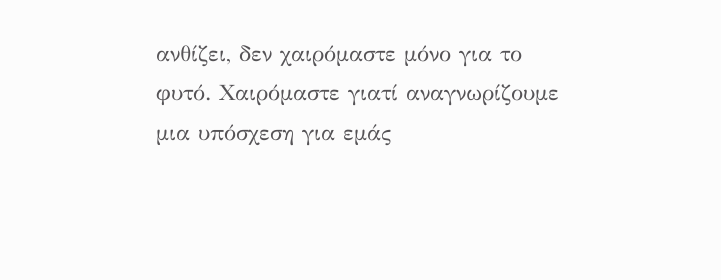ανθίζει, δεν χαιρόμαστε μόνο για το φυτό. Χαιρόμαστε γιατί αναγνωρίζουμε μια υπόσχεση για εμάς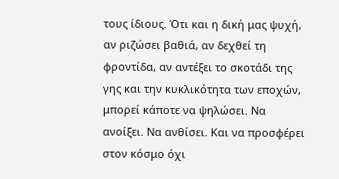τους ίδιους. Ότι και η δική μας ψυχή, αν ριζώσει βαθιά, αν δεχθεί τη φροντίδα, αν αντέξει το σκοτάδι της γης και την κυκλικότητα των εποχών, μπορεί κάποτε να ψηλώσει. Να ανοίξει. Να ανθίσει. Και να προσφέρει στον κόσμο όχι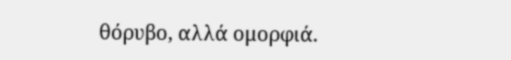θόρυβο, αλλά ομορφιά.